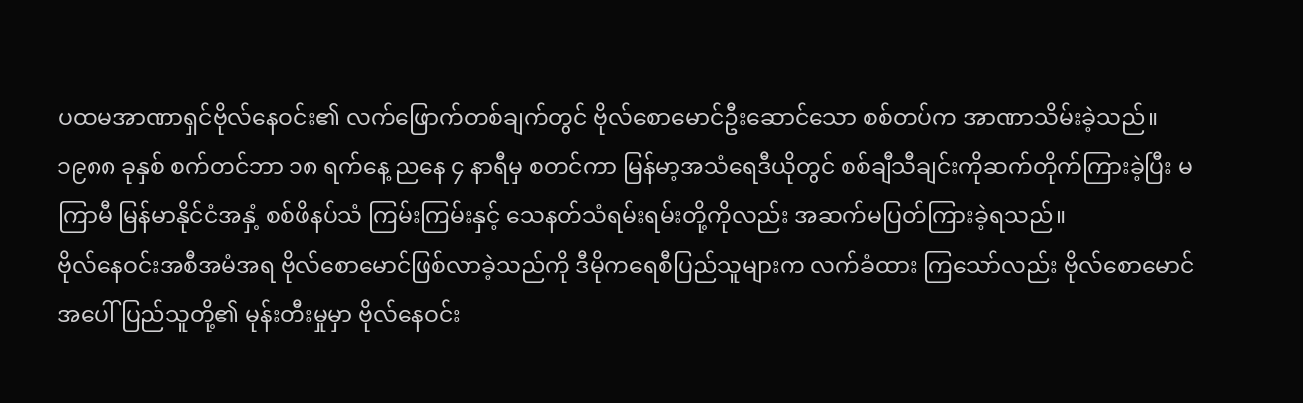ပထမအာဏာရှင်ဗိုလ်နေဝင်း၏ လက်ဖြောက်တစ်ချက်တွင် ဗိုလ်စောမောင်ဦးဆောင်သော စစ်တပ်က အာဏာသိမ်းခဲ့သည်။ ၁၉၈၈ ခုနှစ် စက်တင်ဘာ ၁၈ ရက်နေ့ ညနေ ၄ နာရီမှ စတင်ကာ မြန်မာ့အသံရေဒီယိုတွင် စစ်ချီသီချင်းကိုဆက်တိုက်ကြားခဲ့ပြီး မကြာမီ မြန်မာနိုင်ငံအနှံ့ စစ်ဖိနပ်သံ ကြမ်းကြမ်းနှင့် သေနတ်သံရမ်းရမ်းတို့ကိုလည်း အဆက်မပြတ်ကြားခဲ့ရသည်။
ဗိုလ်နေဝင်းအစီအမံအရ ဗိုလ်စောမောင်ဖြစ်လာခဲ့သည်ကို ဒီမိုကရေစီပြည်သူများက လက်ခံထား ကြသော်လည်း ဗိုလ်စောမောင်အပေါ် ပြည်သူတို့၏ မုန်းတီးမှုမှာ ဗိုလ်နေဝင်း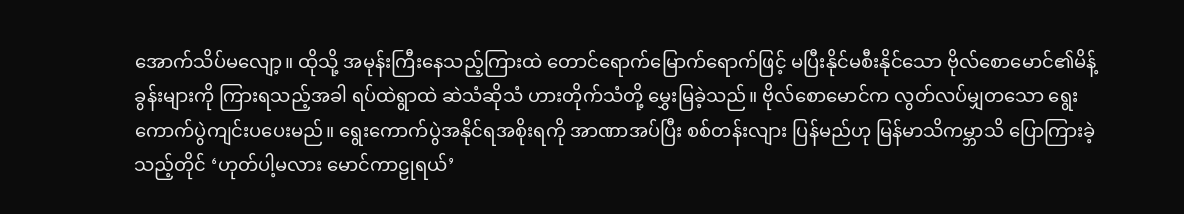အောက်သိပ်မလျော့။ ထိုသို့ အမုန်းကြီးနေသည့်ကြားထဲ တောင်ရောက်မြောက်ရောက်ဖြင့် မပြီးနိုင်မစီးနိုင်သော ဗိုလ်စောမောင်၏မိန့်ခွန်းများကို ကြားရသည့်အခါ ရပ်ထဲရွာထဲ ဆဲသံဆိုသံ ဟားတိုက်သံတို့ မွှေးမြခဲ့သည်။ ဗိုလ်စောမောင်က လွတ်လပ်မျှတသော ရွေးကောက်ပွဲကျင်းပပေးမည်။ ရွေးကောက်ပွဲအနိုင်ရအစိုးရကို အာဏာအပ်ပြီး စစ်တန်းလျား ပြန်မည်ဟု မြန်မာသိကမ္ဘာသိ ပြောကြားခဲ့သည့်တိုင် ‘ဟုတ်ပါ့မလား မောင်ကာဠုရယ်’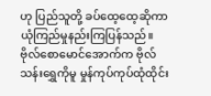ဟု ပြည်သူတို့ ခပ်ထေ့ထေ့ဆိုကာ ယုံကြည်မှုနည်းကြပြန်သည်။
ဗိုလ်စောမောင်အောက်က ဗိုလ်သန်းရွှေကိုမူ မှုန်ကုပ်ကုပ်ထုံထိုင်း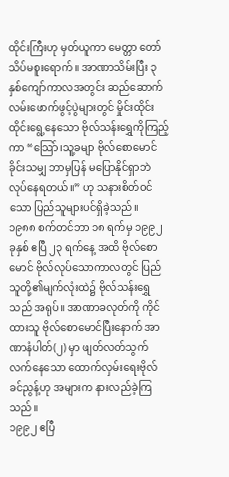ထိုင်းကြီးဟု မှတ်ယူကာ မေတ္တာ တော်သိပ်မစူးရောက်။ အာဏာသိမ်းပြီး ၃ နှစ်ကျော်ကာလအတွင်း ဆည်ဆောက် လမ်းဖောက်ဖွင့်ပွဲများတွင် မှိုင်းထိုင်းထိုင်းရွေ့နေသော ဗိုလ်သန်းရွှေကိုကြည့်ကာ “သြော်၊သူ့ခမျာ ဗိုလ်စောမောင်ခိုင်းသမျှ ဘာမှပြန် မပြောနိုင်ရှာဘဲ လုပ်နေရတယ်။” ဟု သနားစိတ်ဝင်သော ပြည်သူများပင်ရှိခဲ့သည်။
၁၉၈၈ စက်တင်ဘာ ၁၈ ရက်မှ ၁၉၉၂ ခုနှစ် ဧပြီ ၂၃ ရက်နေ့ အထိ ဗိုလ်စောမောင် ဗိုလ်လုပ်သောကာလတွင် ပြည်သူတို့၏မျက်လုံးထဲ၌ ဗိုလ်သန်းရွှေသည် အရုပ်။ အာဏာခလုတ်ကို ကိုင်ထားသူ ဗိုလ်စောမောင်ပြီးနောက် အာဏာနံပါတ်(၂) မှာ ဖျတ်လတ်သွက်လက်နေသော ထောက်လှမ်းရေးဗိုလ်ခင်ညွန့်ဟု အများက နားလည်ခဲ့ကြသည်။
၁၉၉၂ ဧပြီ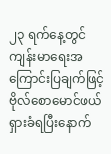၂၃ ရက်နေ့တွင် ကျန်းမာရေးအကြောင်းပြချက်ဖြင့် ဗိုလ်စောမောင်ဖယ်ရှားခံရပြီးနောက်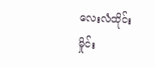လေးလံထိုင်းမှိုင်း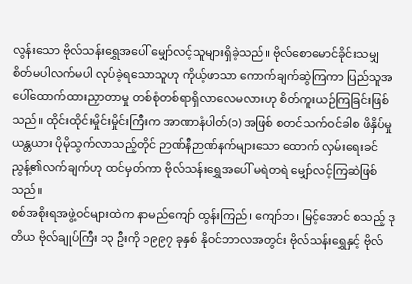လွန်းသော ဗိုလ်သန်းရွှေအပေါ် မျှော်လင့်သူများရှိခဲ့သည်။ ဗိုလ်စောမောင်ခိုင်းသမျှ စိတ်မပါလက်မပါ လုပ်ခဲ့ရသောသူဟု ကိုယ့်ဖာသာ ကောက်ချက်ဆွဲကြကာ ပြည်သူအပေါ်ထောက်ထားညှာတာမှု တစ်စုံတစ်ရာရှိလာလေမလားဟု စိတ်ကူးယဉ်ကြခြင်းဖြစ်သည်။ ထိုင်းထိုင်းမှိုင်းမှိုင်းကြီးက အာဏာနံပါတ်(၁) အဖြစ် စတင်သက်ဝင်ခါစ ဖိနှိပ်မှုယန္တယား ပိုမိုသွက်လာသည့်တိုင် ဉာဏ်နီဉာဏ်နက်များသော ထောက် လှမ်းရေးခင်ညွန့်၏လက်ချက်ဟု ထင်မှတ်ကာ ဗိုလ်သန်းရွှေအပေါ် မရဲတရဲ မျှော်လင့်ကြဆဲဖြစ်သည်။
စစ်အစိုးရအဖွဲ့ဝင်များထဲက နာမည်ကျော် ထွန်းကြည်၊ ကျော်ဘ၊ မြင့်အောင် စသည့် ဒုတိယ ဗိုလ်ချုပ်ကြီး ၁၃ ဦးကို ၁၉၉၇ ခုနှစ် နိုဝင်ဘာလအတွင်း ဗိုလ်သန်းရွှေနှင့် ဗိုလ်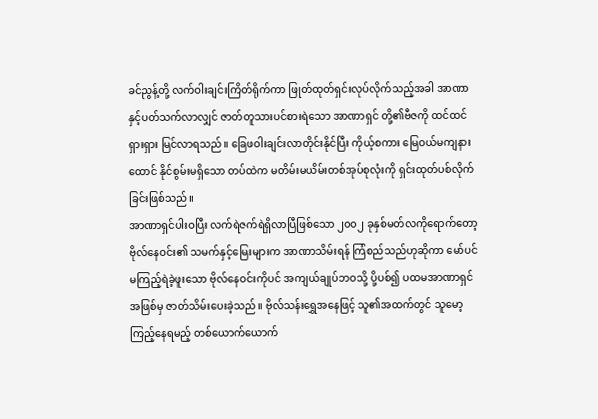ခင်ညွန့်တို့ လက်ဝါးချင်းကြိတ်ရိုက်ကာ ဖြုတ်ထုတ်ရှင်းလုပ်လိုက်သည့်အခါ အာဏာနှင့်ပတ်သက်လာလျှင် ဇာတ်တူသားပင်စားရဲသော အာဏာရှင် တို့၏ဗီဇကို ထင်ထင်ရှားရှား မြင်လာရသည်။ ခြေဖဝါးချင်းလာတိုင်းနိုင်ပြီး ကိုယ့်စကား မြေဝယ်မကျနားထောင် နိုင်စွမ်းမရှိသော တပ်ထဲက မတိမ်းမယိမ်းတစ်အုပ်စုလုံးကို ရှင်းထုတ်ပစ်လိုက်ခြင်းဖြစ်သည်။
အာဏာရှင်ပါးဝပြီး လက်ရဲဇက်ရဲရှိလာပြီဖြစ်သော ၂၀၀၂ ခုနှစ်မတ်လကိုရောက်တော့ ဗိုလ်နေဝင်း၏ သမက်နှင့်မြေးများက အာဏာသိမ်းရန် ကြံစည်သည်ဟုဆိုကာ မော်ပင်မကြည့်ရဲခဲ့ဖူးသော ဗိုလ်နေဝင်းကိုပင် အကျယ်ချုပ်ဘဝသို့ ပို့ပစ်၍ ပထမအာဏာရှင်အဖြစ်မှ ဇာတ်သိမ်းပေးခဲ့သည်။ ဗိုလ်သန်းရွှေအနေဖြင့် သူ၏အထက်တွင် သူမော့ကြည့်နေရမည့် တစ်ယောက်ယောက်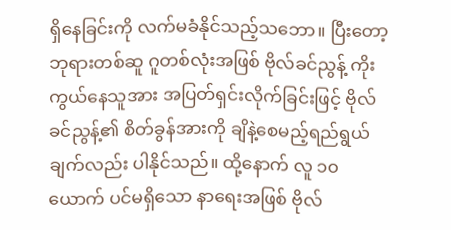ရှိနေခြင်းကို လက်မခံနိုင်သည့်သဘော။ ပြီးတော့ ဘုရားတစ်ဆူ ဂူတစ်လုံးအဖြစ် ဗိုလ်ခင်ညွန့် ကိုးကွယ်နေသူအား အပြတ်ရှင်းလိုက်ခြင်းဖြင့် ဗိုလ်ခင်ညွန့်၏ စိတ်ခွန်အားကို ချိနဲ့စေမည့်ရည်ရွယ်ချက်လည်း ပါနိုင်သည်။ ထို့နောက် လူ ၁၀ ယောက် ပင်မရှိသော နာရေးအဖြစ် ဗိုလ်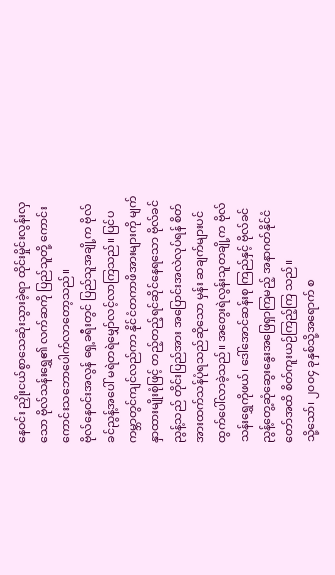နေဝင်း ညှိုးငယ်စွာသေဆုံးသွားခဲ့ရာ ထိုင်းမှိုင်းလွန်းလှသော ဗိုလ်သန်းရွှေ၏ လက်ဆကို ပြည်သူတို့ ကောင်းကောင်းသဘောပေါက်လာတော့သည်။
ဗိုလ်နေဝင်းအလွန် ရှေ့ခရီးတွင် ပြည်သူအချို့က ဗိုလ်ခင်ညွန့်အပေါ် မရဲတရဲမျှော်လင့်လာကြသည်။ ပြင်ပကမ္ဘာတွင်ကျင်လည်ကာ နိုင်ငံတကာဖိအားများကို မျက်နှာထားမျိုးစုံဖြင့် တည့်တည့်ရင်ဆိုင်နေရသော ဗိုလ်ခင်ညွန့်သည် တိုင်းပြည်အား အပြောင်းအလဲလုပ်ရန် စိတ်အားထက်သန်ပုံရသည်ဆိုသော မှန်း ဆချက်များပင် ထွက်ပေါ်လာခဲ့သည်။ အတွေးရဲလွန်းသူတချို့က ဗိုလ်သန်းရွှေကိုဖယ်၊ ဒေါ်အောင်ဆန်းစု ကြည်နှင့် ဗိုလ်ခင်ညွန့်တွေ့ဆုံဆွေးနွေးအဖြေရှာကြမည့် အနာဂတ်နိုင်ငံတော်အထိ စိတ်ကူးယဉ်ကြည့်ကြ သည်။
သို့သော်၊ ၂၀၀၄ ခုနှစ်သို့အရောက် စ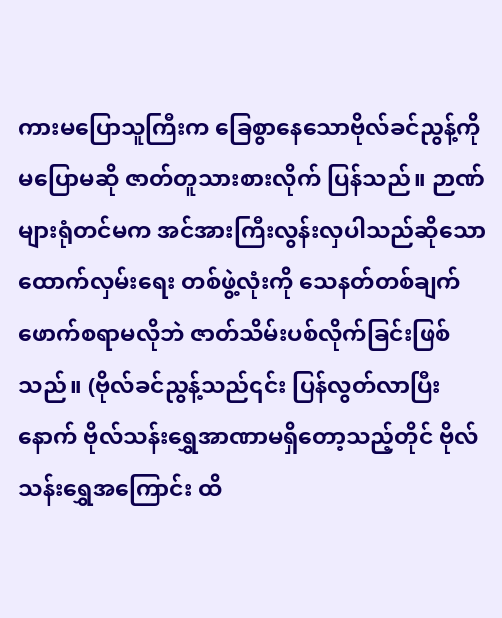ကားမပြောသူကြီးက ခြေစွာနေသောဗိုလ်ခင်ညွန့်ကို မပြောမဆို ဇာတ်တူသားစားလိုက် ပြန်သည်။ ဉာဏ်များရုံတင်မက အင်အားကြီးလွန်းလှပါသည်ဆိုသော ထောက်လှမ်းရေး တစ်ဖွဲ့လုံးကို သေနတ်တစ်ချက်ဖောက်စရာမလိုဘဲ ဇာတ်သိမ်းပစ်လိုက်ခြင်းဖြစ်သည်။ (ဗိုလ်ခင်ညွန့်သည်၎င်း ပြန်လွတ်လာပြီးနောက် ဗိုလ်သန်းရွှေအာဏာမရှိတော့သည့်တိုင် ဗိုလ်သန်းရွှေအကြောင်း ထိ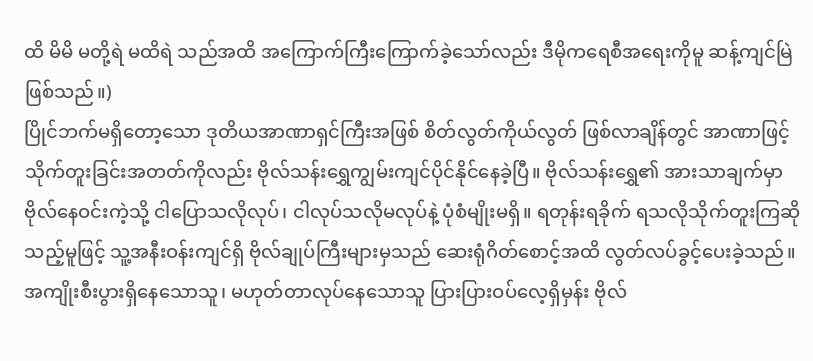ထိ မိမိ မတို့ရဲ မထိရဲ သည်အထိ အကြောက်ကြီးကြောက်ခဲ့သော်လည်း ဒီမိုကရေစီအရေးကိုမူ ဆန့်ကျင်မြဲဖြစ်သည်။)
ပြိုင်ဘက်မရှိတော့သော ဒုတိယအာဏာရှင်ကြီးအဖြစ် စိတ်လွတ်ကိုယ်လွတ် ဖြစ်လာချိန်တွင် အာဏာဖြင့်သိုက်တူးခြင်းအတတ်ကိုလည်း ဗိုလ်သန်းရွှေကျွမ်းကျင်ပိုင်နိုင်နေခဲ့ပြီ။ ဗိုလ်သန်းရွှေ၏ အားသာချက်မှာ ဗိုလ်နေဝင်းကဲ့သို့ ငါပြောသလိုလုပ်၊ ငါလုပ်သလိုမလုပ်နဲ့ ပုံစံမျိုးမရှိ။ ရတုန်းရခိုက် ရသလိုသိုက်တူးကြဆိုသည့်မူဖြင့် သူ့အနီးဝန်းကျင်ရှိ ဗိုလ်ချုပ်ကြီးများမှသည် ဆေးရုံဂိတ်စောင့်အထိ လွတ်လပ်ခွင့်ပေးခဲ့သည်။
အကျိုးစီးပွားရှိနေသောသူ၊ မဟုတ်တာလုပ်နေသောသူ ပြားပြားဝပ်လေ့ရှိမှန်း ဗိုလ်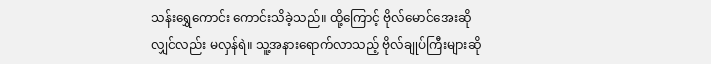သန်းရွှေကောင်း ကောင်းသိခဲ့သည်။ ထို့ကြောင့် ဗိုလ်မောင်အေးဆိုလျှင်လည်း မလှန်ရဲ။ သူ့အနားရောက်လာသည့် ဗိုလ်ချုပ်ကြီးများဆို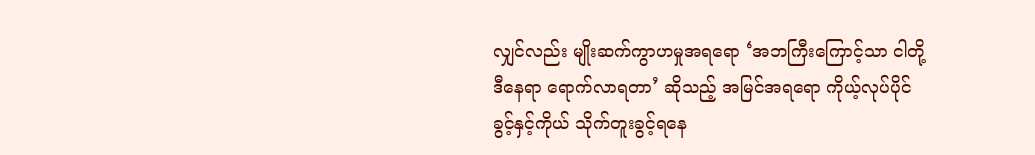လျှင်လည်း မျိုးဆက်ကွာဟမှုအရရော ‘အဘကြီးကြောင့်သာ ငါတို့ဒီနေရာ ရောက်လာရတာ’ ဆိုသည့် အမြင်အရရော ကိုယ့်လုပ်ပိုင်ခွင့်နှင့်ကိုယ် သိုက်တူးခွင့်ရနေ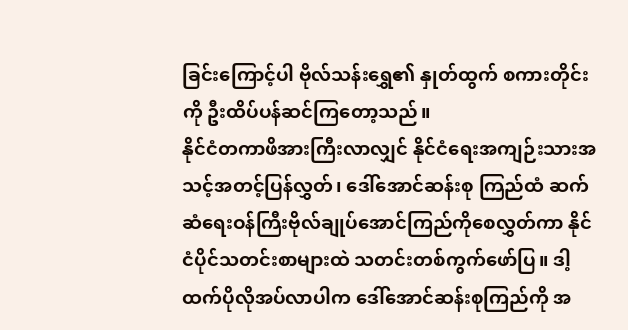ခြင်းကြောင့်ပါ ဗိုလ်သန်းရွှေ၏ နှုတ်ထွက် စကားတိုင်းကို ဦးထိပ်ပန်ဆင်ကြတော့သည်။
နိုင်ငံတကာဖိအားကြီးလာလျှင် နိုင်ငံရေးအကျဉ်းသားအသင့်အတင့်ပြန်လွှတ်၊ ဒေါ်အောင်ဆန်းစု ကြည်ထံ ဆက်ဆံရေးဝန်ကြီးဗိုလ်ချုပ်အောင်ကြည်ကိုစေလွှတ်ကာ နိုင်ငံပိုင်သတင်းစာများထဲ သတင်းတစ်ကွက်ဖော်ပြ။ ဒါ့ထက်ပိုလိုအပ်လာပါက ဒေါ်အောင်ဆန်းစုကြည်ကို အ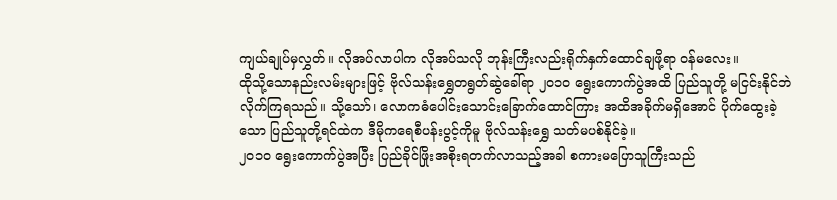ကျယ်ချုပ်မှလွှတ်။ လိုအပ်လာပါက လိုအပ်သလို ဘုန်းကြီးလည်းရိုက်နှက်ထောင်ချဖို့ရာ ဝန်မလေး။
ထိုသို့သောနည်းလမ်းများဖြင့် ဗိုလ်သန်းရွှေတရွတ်ဆွဲခေါ်ရာ ၂၀၁၀ ရွေးကောက်ပွဲအထိ ပြည်သူတို့ မငြင်းနိုင်ဘဲလိုက်ကြရသည်။ သို့သော်၊ လောကဓံပေါင်းသောင်းခြောက်ထောင်ကြား အထိအခိုက်မရှိအောင် ပိုက်ထွေးခဲ့သော ပြည်သူတို့ရင်ထဲက ဒီမိုကရေစီပန်းပွင့်ကိုမူ ဗိုလ်သန်းရွှေ သတ်မပစ်နိုင်ခဲ့။
၂၀၁၀ ရွေးကောက်ပွဲအပြီး ပြည်ခိုင်ဖြိုးအစိုးရတက်လာသည့်အခါ စကားမပြောသူကြီးသည်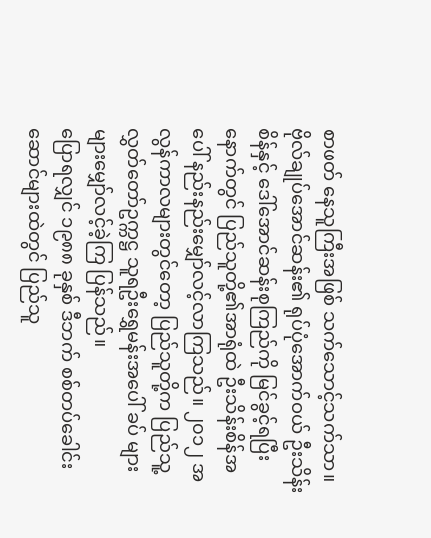စာဖတ် နေသူကြီးအဖြစ် သက်သောင့်သက်သာ။ ဗိုလ်ချုပ်အောင်ဆန်း၏ ရုပ်ပုံအောက်ဝယ် ဦးသိန်းစိန်နှင့် ဒေါ်အောင်ဆန်းစုကြည်ကို မြင်ခွင့်ရပြီးနောက်တွင် ပြည်သူတို့၏အာရုံထဲ ဦးသိန်းစိန်အပေါ် နည်းနည်းမျှော်လင့်လာကြသည်။ ၂၀၁၂ အလွန်ကာလများတွင်တော့ ပြည်သူတို့က ပြည်သူ့လွှတ်တော်ဥက္ကဋ္ဌ သူရဦးရွှေမန်းအပေါ် ခပ် များများမျှော်လင့်ခဲ့ကြ ပြန်သည်။
ပြောရလျှင် ၁၉၈၈ ခုနှစ် ဒီဘက် စစ်တပ်ခေါင်းဆောင်များထဲတွင် ပြည်သူ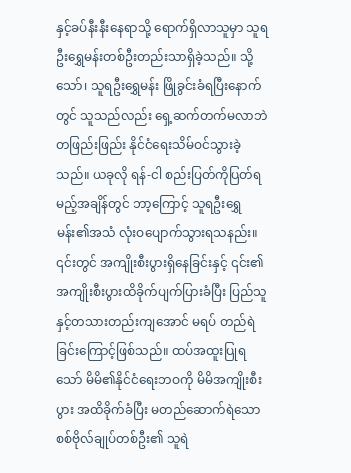နှင့်ခပ်နီးနီးနေရာသို့ ရောက်ရှိလာသူမှာ သူရဦးရွှေမန်းတစ်ဦးတည်းသာရှိခဲ့သည်။ သို့သော်၊ သူရဦးရွှေမန်း ဖြိုခွင်းခံရပြီးနောက်တွင် သူသည်လည်း ရှေ့ဆက်တက်မလာဘဲ တဖြည်းဖြည်း နိုင်ငံရေးသိမ်ဝင်သွားခဲ့သည်။ ယခုလို ရန်-ငါ စည်းပြတ်ကိုပြတ်ရမည့်အချိန်တွင် ဘာ့ကြောင့် သူရဦးရွှေမန်း၏အသံ လုံးဝပျောက်သွားရသနည်း။ ၎င်းတွင် အကျိုးစီးပွားရှိနေခြင်းနှင့် ၎င်း၏ အကျိုးစီးပွားထိခိုက်ပျက်ပြားခံပြီး ပြည်သူနှင့်တသားတည်းကျအောင် မရပ် တည်ရဲခြင်းကြောင့်ဖြစ်သည်။ ထပ်အထူးပြုရသော် မိမိ၏နိုင်ငံရေးဘဝကို မိမိအကျိုးစီးပွား အထိခိုက်ခံပြီး မတည်ဆောက်ရဲသော စစ်ဗိုလ်ချုပ်တစ်ဦး၏ သူရဲ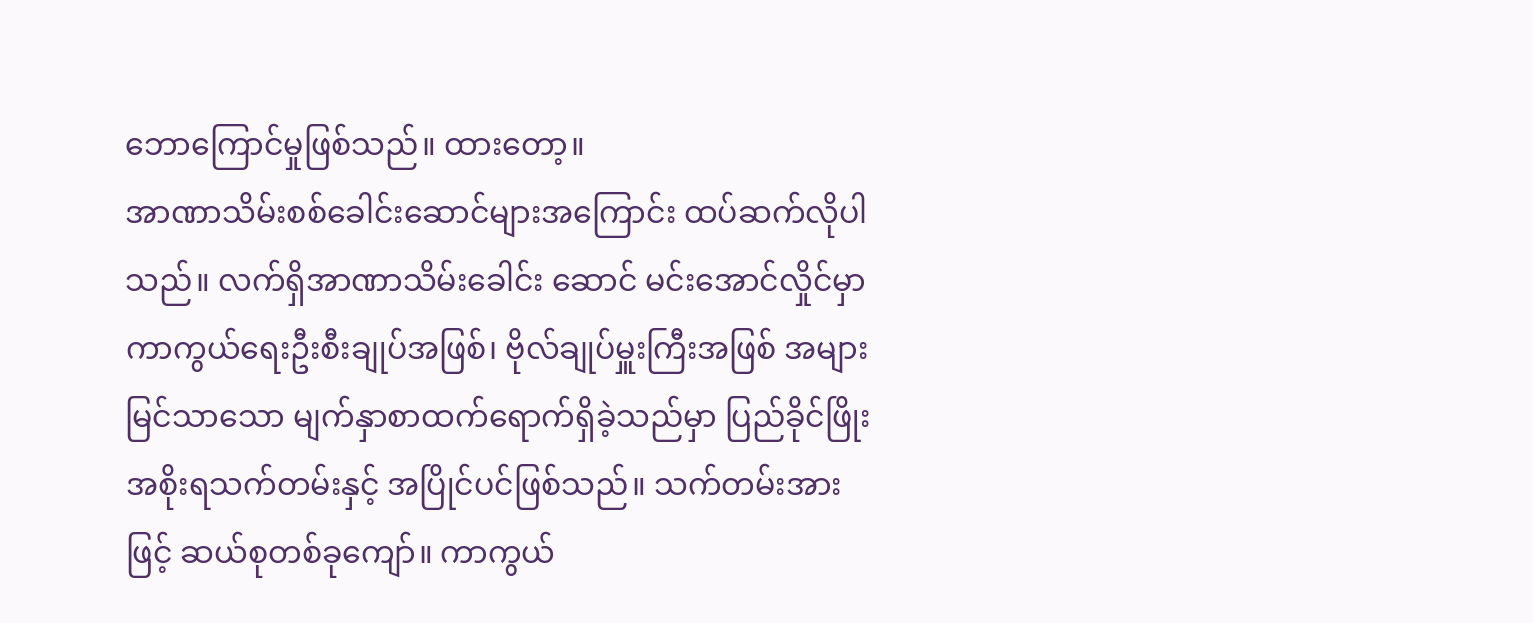ဘောကြောင်မှုဖြစ်သည်။ ထားတော့။
အာဏာသိမ်းစစ်ခေါင်းဆောင်များအကြောင်း ထပ်ဆက်လိုပါသည်။ လက်ရှိအာဏာသိမ်းခေါင်း ဆောင် မင်းအောင်လှိုင်မှာ ကာကွယ်ရေးဦးစီးချုပ်အဖြစ်၊ ဗိုလ်ချုပ်မှူးကြီးအဖြစ် အများမြင်သာသော မျက်နှာစာထက်ရောက်ရှိခဲ့သည်မှာ ပြည်ခိုင်ဖြိုးအစိုးရသက်တမ်းနှင့် အပြိုင်ပင်ဖြစ်သည်။ သက်တမ်းအားဖြင့် ဆယ်စုတစ်ခုကျော်။ ကာကွယ်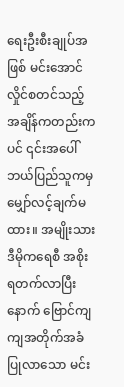ရေးဦးစီးချုပ်အဖြစ် မင်းအောင်လှိုင်စတင်သည့် အချိန်ကတည်းကပင် ၎င်းအပေါ် ဘယ်ပြည်သူကမှ မျှော်လင့်ချက်မထား။ အမျိုးသားဒီမိုကရေစီ အစိုးရတက်လာပြီးနောက် ဗြောင်ကျကျအတိုက်အခံပြုလာသော မင်း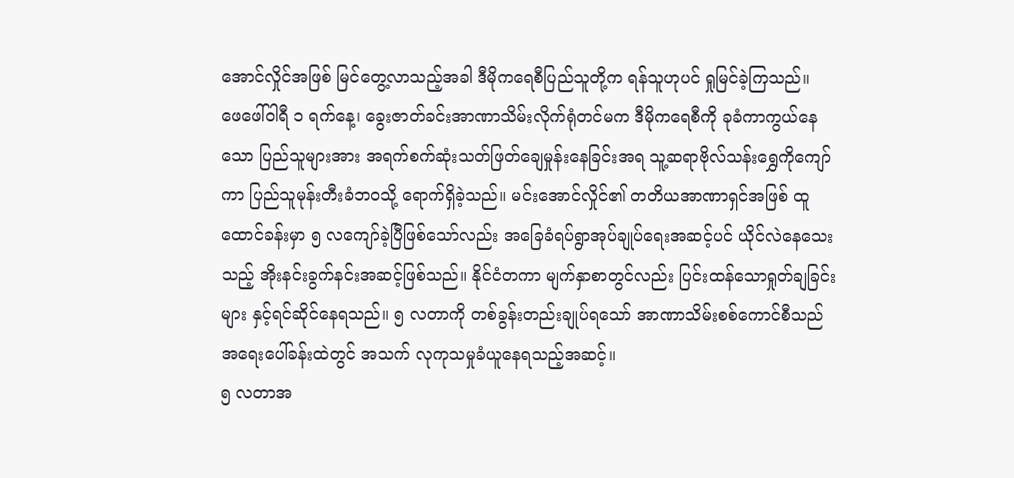အောင်လှိုင်အဖြစ် မြင်တွေ့လာသည့်အခါ ဒီမိုကရေစီပြည်သူတို့က ရန်သူဟုပင် ရှုမြင်ခဲ့ကြသည်။
ဖေဖေါ်ဝါရီ ၁ ရက်နေ့၊ ခွေးဇာတ်ခင်းအာဏာသိမ်းလိုက်ရုံတင်မက ဒီမိုကရေစီကို ခုခံကာကွယ်နေသော ပြည်သူများအား အရက်စက်ဆုံးသတ်ဖြတ်ချေမှုန်းနေခြင်းအရ သူ့ဆရာဗိုလ်သန်းရွှေကိုကျော်ကာ ပြည်သူမုန်းတီးခံဘဝသို့ ရောက်ရှိခဲ့သည်။ မင်းအောင်လှိုင်၏ တတိယအာဏာရှင်အဖြစ် ထူထောင်ခန်းမှာ ၅ လကျော်ခဲ့ပြီဖြစ်သော်လည်း အခြေခံရပ်ရွာအုပ်ချုပ်ရေးအဆင့်ပင် ယိုင်လဲနေသေးသည့် အိုးနင်းခွက်နင်းအဆင့်ဖြစ်သည်။ နိုင်ငံတကာ မျက်နှာစာတွင်လည်း ပြင်းထန်သောရှုတ်ချခြင်းများ နှင့်ရင်ဆိုင်နေရသည်။ ၅ လတာကို တစ်ခွန်းတည်းချုပ်ရသော် အာဏာသိမ်းစစ်ကောင်စီသည် အရေးပေါ်ခန်းထဲတွင် အသက် လုကုသမှုခံယူနေရသည့်အဆင့်။
၅ လတာအ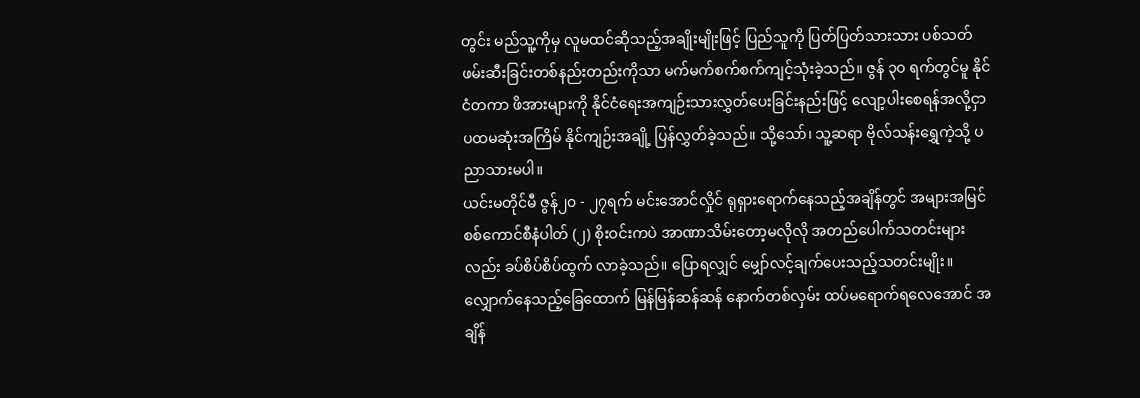တွင်း မည်သူ့ကိုမှ လူမထင်ဆိုသည့်အချိုးမျိုးဖြင့် ပြည်သူကို ပြတ်ပြတ်သားသား ပစ်သတ်ဖမ်းဆီးခြင်းတစ်နည်းတည်းကိုသာ မက်မက်စက်စက်ကျင့်သုံးခဲ့သည်။ ဇွန် ၃၀ ရက်တွင်မူ နိုင်ငံတကာ ဖိအားများကို နိုင်ငံရေးအကျဉ်းသားလွှတ်ပေးခြင်းနည်းဖြင့် လျော့ပါးစေရန်အလို့ငှာ ပထမဆုံးအကြိမ် နိုင်ကျဉ်းအချို့ ပြန်လွှတ်ခဲ့သည်။ သို့သော်၊ သူ့ဆရာ ဗိုလ်သန်းရွှေကဲ့သို့ ပညာသားမပါ။
ယင်းမတိုင်မီ ဇွန်၂၀ - ၂၇ရက် မင်းအောင်လှိုင် ရုရှားရောက်နေသည့်အချိန်တွင် အများအမြင် စစ်ကောင်စီနံပါတ် (၂) စိုးဝင်းကပဲ အာဏာသိမ်းတော့မလိုလို အတည်ပေါက်သတင်းများလည်း ခပ်စိပ်စိပ်ထွက် လာခဲ့သည်။ ပြောရလျှင် မျှော်လင့်ချက်ပေးသည့်သတင်းမျိုး။ လျှောက်နေသည့်ခြေထောက် မြန်မြန်ဆန်ဆန် နောက်တစ်လှမ်း ထပ်မရောက်ရလေအောင် အချိန်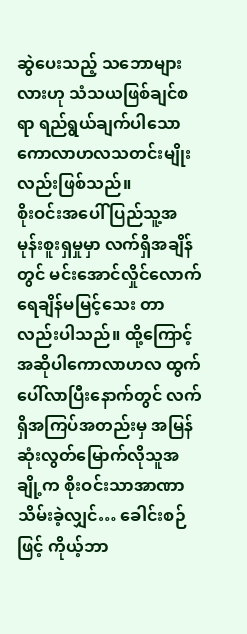ဆွဲပေးသည့် သဘောများလားဟု သံသယဖြစ်ချင်စရာ ရည်ရွယ်ချက်ပါသော ကောလာဟလသတင်းမျိုးလည်းဖြစ်သည်။
စိုးဝင်းအပေါ် ပြည်သူ့အမုန်းစူးရှမှုမှာ လက်ရှိအချိန်တွင် မင်းအောင်လှိုင်လောက် ရေချိန်မမြင့်သေး တာလည်းပါသည်။ ထို့ကြောင့် အဆိုပါကောလာဟလ ထွက်ပေါ်လာပြီးနောက်တွင် လက်ရှိအကြပ်အတည်းမှ အမြန်ဆုံးလွတ်မြောက်လိုသူအချို့က စိုးဝင်းသာအာဏာသိမ်းခဲ့လျှင်… ခေါင်းစဉ်ဖြင့် ကိုယ့်ဘာ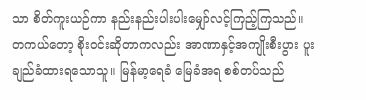သာ စိတ်ကူးယဉ်ကာ နည်းနည်းပါးပါးမျှော်လင့်ကြည့်ကြသည်။
တကယ်တော့ စိုးဝင်းဆိုတာကလည်း အာဏာနှင့်အကျိုးစီးပွား ပူးချည်ခံထားရသောသူ။ မြန်မာ့ရေခံ မြေခံအရ စစ်တပ်သည်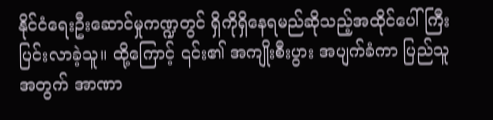နိုင်ငံရေးဦးဆောင်မှုကဏ္ဍတွင် ရှိကိုရှိနေရမည်ဆိုသည့်အထိုင်ပေါ် ကြီးပြင်းလာခဲ့သူ။ ထို့ကြောင့် ၎င်း၏ အကျိုးစီးပွား အပျက်ခံကာ ပြည်သူအတွက် အာဏာ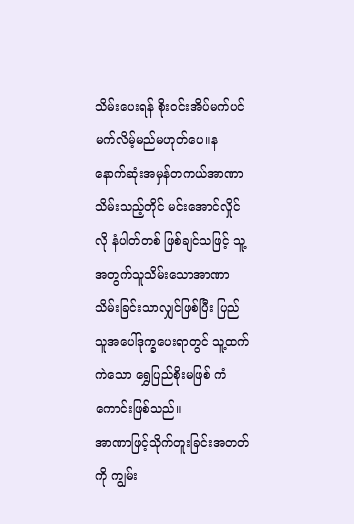သိမ်းပေးရန် စိုးဝင်းအိပ်မက်ပင် မက်လိမ့်မည်မဟုတ်ပေ။န နောက်ဆုံးအမှန်တကယ်အာဏာသိမ်းသည့်တိုင် မင်းအောင်လှိုင်လို နံပါတ်တစ် ဖြစ်ချင်သဖြင့် သူ့အတွက်သူသိမ်းသောအာဏာသိမ်းခြင်းသာလျှင်ဖြစ်ပြီး ပြည်သူအပေါ်ဒုက္ခပေးရာတွင် သူ့ထက်ကဲသော ရွှေပြည်စိုးမဖြစ် ကံကောင်းဖြစ်သည်။
အာဏာဖြင့်သိုက်တူးခြင်းအတတ်ကို ကျွမ်း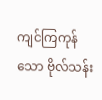ကျင်ကြကုန်သော ဗိုလ်သန်း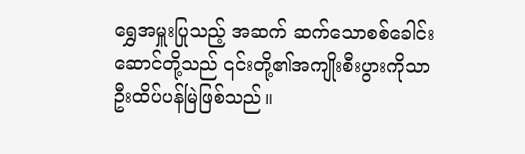ရွှေအမှူးပြုသည့် အဆက် ဆက်သောစစ်ခေါင်းဆောင်တို့သည် ၎င်းတို့၏အကျိုးစီးပွားကိုသာ ဦးထိပ်ပန်မြဲဖြစ်သည်။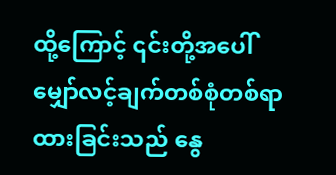ထို့ကြောင့် ၎င်းတို့အပေါ် မျှော်လင့်ချက်တစ်စုံတစ်ရာထားခြင်းသည် နွေ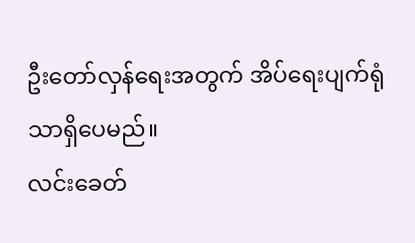ဦးတော်လှန်ရေးအတွက် အိပ်ရေးပျက်ရုံသာရှိပေမည်။
လင်းခေတ်